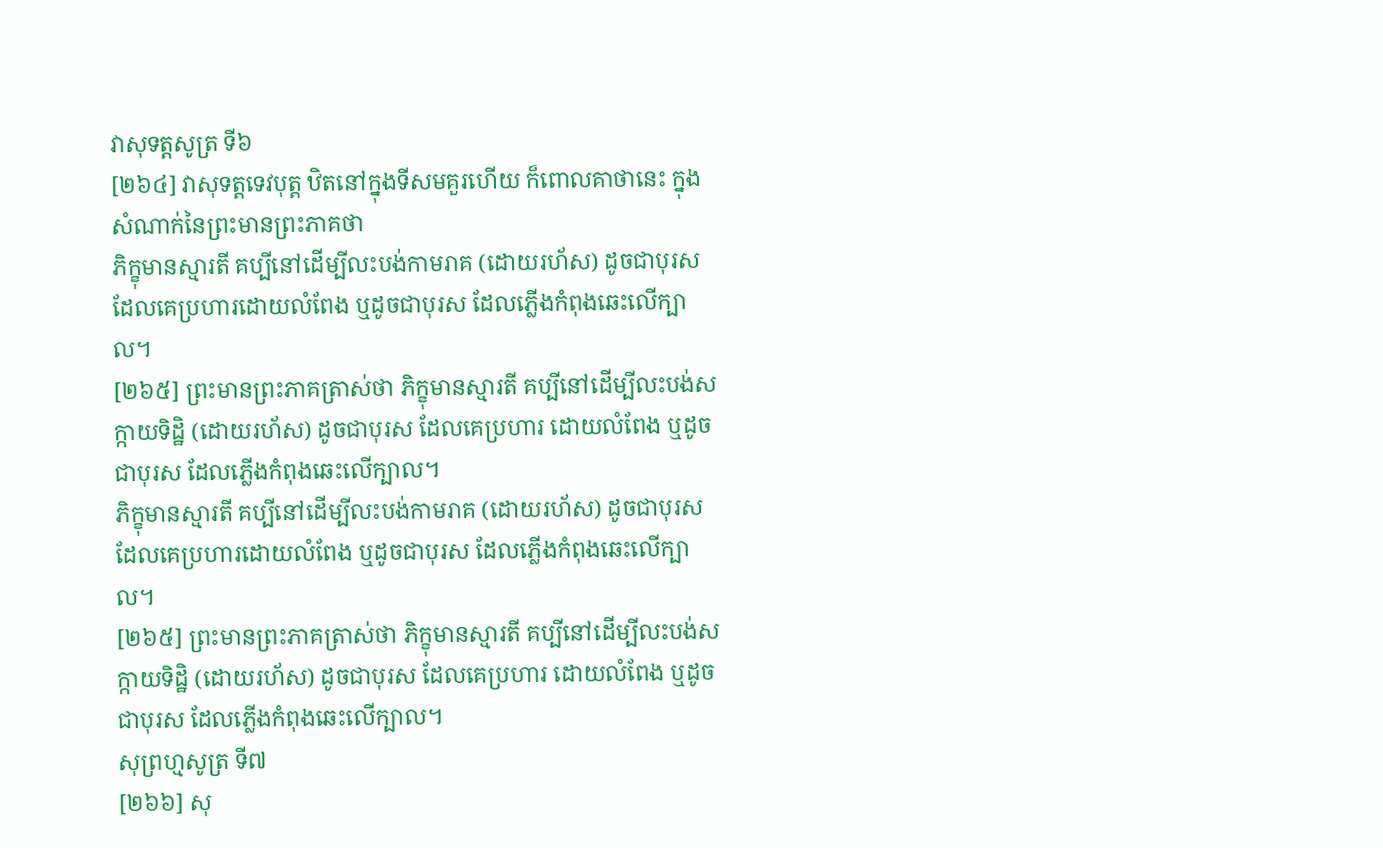វាសុទត្តសូត្រ ទី៦
[២៦៤] វាសុទត្តទេវបុត្ត ឋិតនៅក្នុងទីសមគួរហើយ ក៏ពោលគាថានេះ ក្នុងសំណាក់នៃព្រះមានព្រះភាគថា
ភិក្ខុមានស្មារតី គប្បីនៅដើម្បីលះបង់កាមរាគ (ដោយរហ័ស) ដូចជាបុរស ដែលគេប្រហារដោយលំពែង ឬដូចជាបុរស ដែលភ្លើងកំពុងឆេះលើក្បាល។
[២៦៥] ព្រះមានព្រះភាគត្រាស់ថា ភិក្ខុមានស្មារតី គប្បីនៅដើម្បីលះបង់សក្កាយទិដ្ឋិ (ដោយរហ័ស) ដូចជាបុរស ដែលគេប្រហារ ដោយលំពែង ឬដូចជាបុរស ដែលភ្លើងកំពុងឆេះលើក្បាល។
ភិក្ខុមានស្មារតី គប្បីនៅដើម្បីលះបង់កាមរាគ (ដោយរហ័ស) ដូចជាបុរស ដែលគេប្រហារដោយលំពែង ឬដូចជាបុរស ដែលភ្លើងកំពុងឆេះលើក្បាល។
[២៦៥] ព្រះមានព្រះភាគត្រាស់ថា ភិក្ខុមានស្មារតី គប្បីនៅដើម្បីលះបង់សក្កាយទិដ្ឋិ (ដោយរហ័ស) ដូចជាបុរស ដែលគេប្រហារ ដោយលំពែង ឬដូចជាបុរស ដែលភ្លើងកំពុងឆេះលើក្បាល។
សុព្រហ្មសូត្រ ទី៧
[២៦៦] សុ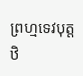ព្រហ្មទេវបុត្ត ឋិ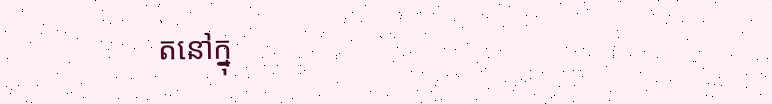តនៅក្នុ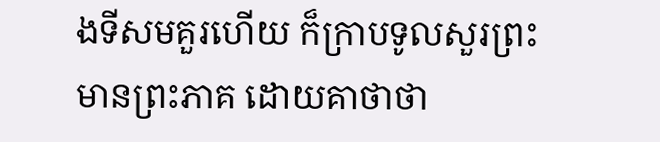ងទីសមគួរហើយ ក៏ក្រាបទូលសួរព្រះមានព្រះភាគ ដោយគាថាថា